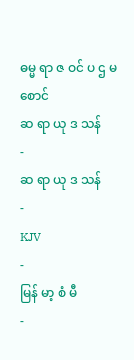ဓမ္မ ရာ ဇ ဝင် ပ ဌ မ စောင်
ဆ ရာ ယု ဒ သန်
-
ဆ ရာ ယု ဒ သန်
-
KJV
-
မြန် မာ့ စံ မီ
-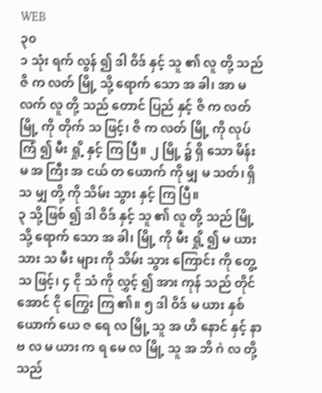WEB
၃၀
၁ သုံး ရက် လွန် ၍ ဒါ ဝိဒ် နှင့် သူ ၏ လူ တို့ သည် ဇိ က လတ် မြို့ သို့ ရောက် သော အ ခါ၊ အာ မ လက် လူ တို့ သည် တောင် ပြည် နှင့် ဇိ က လတ် မြို့ ကို တိုက် သ ဖြင့်၊ ဇိ က လတ် မြို့ ကို လုပ် ကြံ ၍ မီး ရှို့ နှင့် ကြ ပြီ။ ၂ မြို့ ၌ ရှိ သော မိန်း မ အ ကြီး အ ငယ် တ ယောက် ကို မျှ မ သတ်၊ ရှိ သ မျှ တို့ ကို သိမ်း သွား နှင့် ကြ ပြီ။
၃ သို့ ဖြစ် ၍ ဒါ ဝိဒ် နှင့် သူ ၏ လူ တို့ သည် မြို့ သို့ ရောက် သော အ ခါ၊ မြို့ ကို မီး ရှို့ ၍ မ ယား သား သ မီး များ ကို သိမ်း သွား ကြောင်း ကို တွေ့ သ ဖြင့်၊ ၄ ငို သံ ကို လွှင့် ၍ အား ကုန် သည် တိုင် အောင် ငို ကြွေး ကြ ၏။ ၅ ဒါ ဝိဒ် မ ယား နှစ် ယောက် ယေ ဇ ရေ လ မြို့ သူ အ ဟိ နောင် နှင့် နာ ဗ လ မ ယား က ရ မေ လ မြို့ သူ အ ဘိ ဂဲ လ တို့ သည်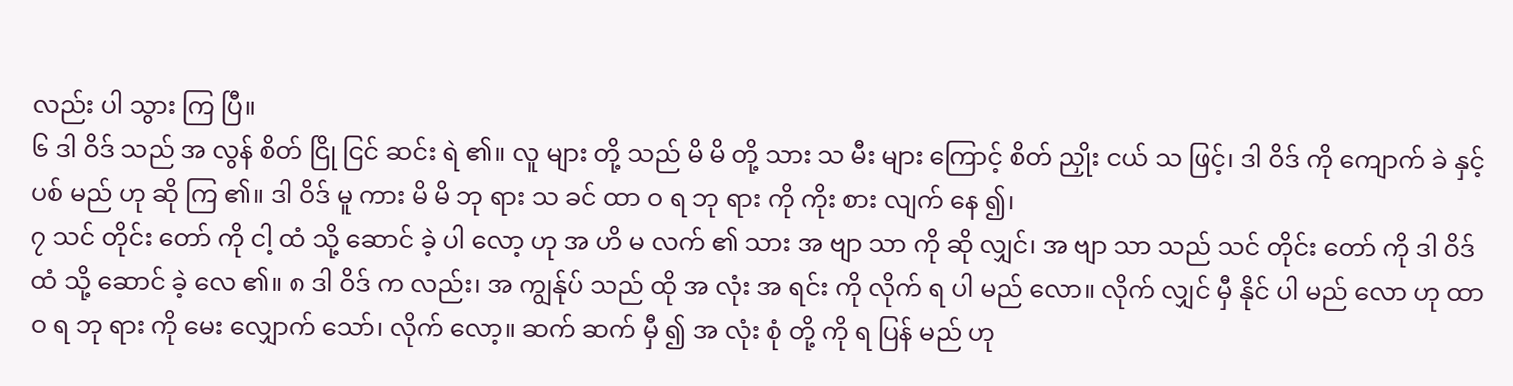လည်း ပါ သွား ကြ ပြီ။
၆ ဒါ ဝိဒ် သည် အ လွန် စိတ် ငြို ငြင် ဆင်း ရဲ ၏။ လူ များ တို့ သည် မိ မိ တို့ သား သ မီး များ ကြောင့် စိတ် ညှိုး ငယ် သ ဖြင့်၊ ဒါ ဝိဒ် ကို ကျောက် ခဲ နှင့် ပစ် မည် ဟု ဆို ကြ ၏။ ဒါ ဝိဒ် မူ ကား မိ မိ ဘု ရား သ ခင် ထာ ဝ ရ ဘု ရား ကို ကိုး စား လျက် နေ ၍၊
၇ သင် တိုင်း တော် ကို ငါ့ ထံ သို့ ဆောင် ခဲ့ ပါ လော့ ဟု အ ဟိ မ လက် ၏ သား အ ဗျာ သာ ကို ဆို လျှင်၊ အ ဗျာ သာ သည် သင် တိုင်း တော် ကို ဒါ ဝိဒ် ထံ သို့ ဆောင် ခဲ့ လေ ၏။ ၈ ဒါ ဝိဒ် က လည်း၊ အ ကျွန်ုပ် သည် ထို အ လုံး အ ရင်း ကို လိုက် ရ ပါ မည် လော။ လိုက် လျှင် မှီ နိုင် ပါ မည် လော ဟု ထာ ဝ ရ ဘု ရား ကို မေး လျှောက် သော်၊ လိုက် လော့။ ဆက် ဆက် မှီ ၍ အ လုံး စုံ တို့ ကို ရ ပြန် မည် ဟု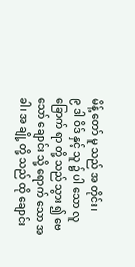မိန့် တော် မူ သည် အ တိုင်း၊
၉ ဒါ ဝိဒ် နှင့် သူ ၌ ပါ သော လူ ခြောက် ရာ တို့ သည် သွား ၍ ဗေ သော် ချောင်း သို့ ရောက် သော အ ခါ၊ အ ချို့ တို့ သည် ထို ချောင်း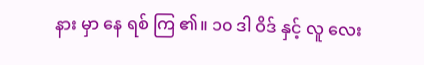နား မှာ နေ ရစ် ကြ ၏။ ၁၀ ဒါ ဝိဒ် နှင့် လူ လေး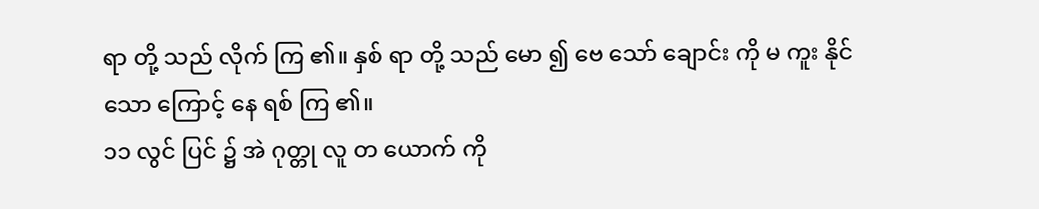ရာ တို့ သည် လိုက် ကြ ၏။ နှစ် ရာ တို့ သည် မော ၍ ဗေ သော် ချောင်း ကို မ ကူး နိုင် သော ကြောင့် နေ ရစ် ကြ ၏။
၁၁ လွင် ပြင် ၌ အဲ ဂုတ္တု လူ တ ယောက် ကို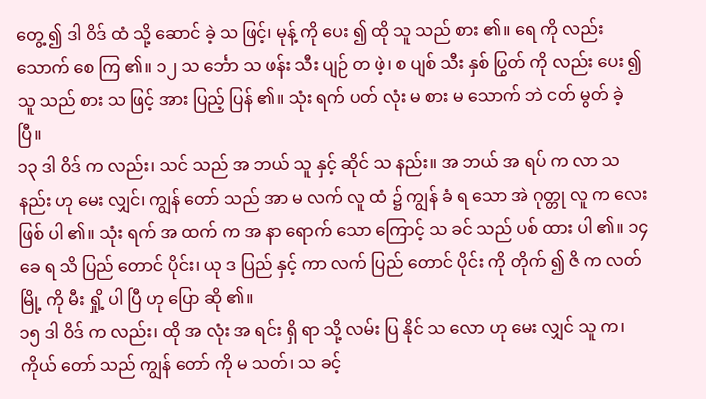တွေ့ ၍ ဒါ ဝိဒ် ထံ သို့ ဆောင် ခဲ့ သ ဖြင့်၊ မုန့် ကို ပေး ၍ ထို သူ သည် စား ၏။ ရေ ကို လည်း သောက် စေ ကြ ၏။ ၁၂ သ င်္ဘော သ ဖန်း သီး ပျဉ် တ ဖဲ့၊ စ ပျစ် သီး နှစ် ပြွတ် ကို လည်း ပေး ၍ သူ သည် စား သ ဖြင့် အား ပြည့် ပြန် ၏။ သုံး ရက် ပတ် လုံး မ စား မ သောက် ဘဲ ငတ် မွတ် ခဲ့ ပြီ။
၁၃ ဒါ ဝိဒ် က လည်း၊ သင် သည် အ ဘယ် သူ နှင့် ဆိုင် သ နည်း။ အ ဘယ် အ ရပ် က လာ သ နည်း ဟု မေး လျှင်၊ ကျွန် တော် သည် အာ မ လက် လူ ထံ ၌ ကျွန် ခံ ရ သော အဲ ဂုတ္တု လူ က လေး ဖြစ် ပါ ၏။ သုံး ရက် အ ထက် က အ နာ ရောက် သော ကြောင့် သ ခင် သည် ပစ် ထား ပါ ၏။ ၁၄ ခေ ရ သိ ပြည် တောင် ပိုင်း၊ ယု ဒ ပြည် နှင့် ကာ လက် ပြည် တောင် ပိုင်း ကို တိုက် ၍ ဇိ က လတ် မြို့ ကို မီး ရှို့ ပါ ပြီ ဟု ပြော ဆို ၏။
၁၅ ဒါ ဝိဒ် က လည်း၊ ထို အ လုံး အ ရင်း ရှိ ရာ သို့ လမ်း ပြ နိုင် သ လော ဟု မေး လျှင် သူ က၊ ကိုယ် တော် သည် ကျွန် တော် ကို မ သတ်၊ သ ခင့်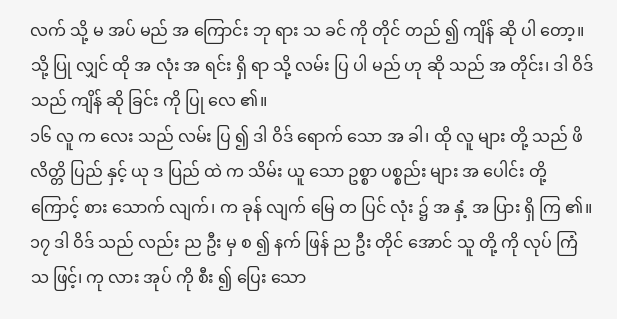လက် သို့ မ အပ် မည် အ ကြောင်း ဘု ရား သ ခင် ကို တိုင် တည် ၍ ကျိန် ဆို ပါ တော့။ သို့ ပြု လျှင် ထို အ လုံး အ ရင်း ရှိ ရာ သို့ လမ်း ပြ ပါ မည် ဟု ဆို သည် အ တိုင်း၊ ဒါ ဝိဒ် သည် ကျိန် ဆို ခြင်း ကို ပြု လေ ၏။
၁၆ လူ က လေး သည် လမ်း ပြ ၍ ဒါ ဝိဒ် ရောက် သော အ ခါ၊ ထို လူ များ တို့ သည် ဖိ လိတ္တိ ပြည် နှင့် ယု ဒ ပြည် ထဲ က သိမ်း ယူ သော ဥစ္စာ ပစ္စည်း များ အ ပေါင်း တို့ ကြောင့် စား သောက် လျက်၊ က ခုန် လျက် မြေ တ ပြင် လုံး ၌ အ နှံ့ အ ပြား ရှိ ကြ ၏။ ၁၇ ဒါ ဝိဒ် သည် လည်း ည ဦး မှ စ ၍ နက် ဖြန် ည ဦး တိုင် အောင် သူ တို့ ကို လုပ် ကြံ သ ဖြင့်၊ ကု လား အုပ် ကို စီး ၍ ပြေး သော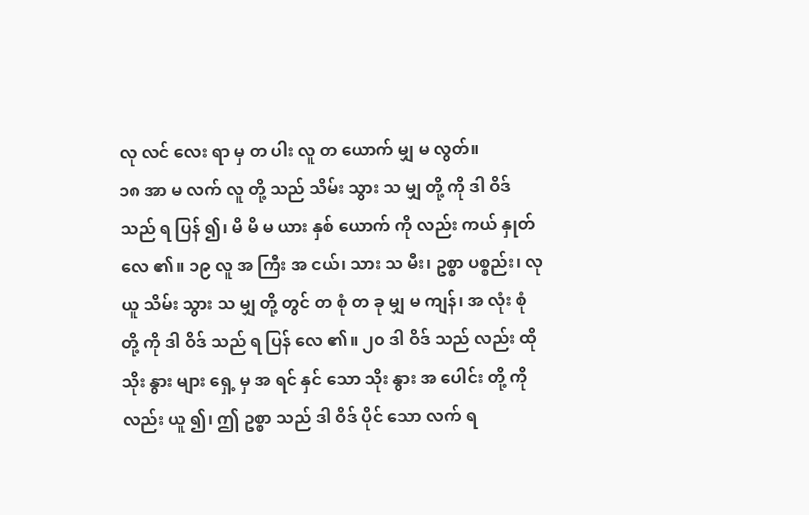လု လင် လေး ရာ မှ တ ပါး လူ တ ယောက် မျှ မ လွတ်။
၁၈ အာ မ လက် လူ တို့ သည် သိမ်း သွား သ မျှ တို့ ကို ဒါ ဝိဒ် သည် ရ ပြန် ၍၊ မိ မိ မ ယား နှစ် ယောက် ကို လည်း ကယ် နှုတ် လေ ၏။ ၁၉ လူ အ ကြီး အ ငယ်၊ သား သ မီး၊ ဥစ္စာ ပစ္စည်း၊ လု ယူ သိမ်း သွား သ မျှ တို့ တွင် တ စုံ တ ခု မျှ မ ကျန်၊ အ လုံး စုံ တို့ ကို ဒါ ဝိဒ် သည် ရ ပြန် လေ ၏။ ၂၀ ဒါ ဝိဒ် သည် လည်း ထို သိုး နွား များ ရှေ့ မှ အ ရင် နှင် သော သိုး နွား အ ပေါင်း တို့ ကို လည်း ယူ ၍၊ ဤ ဥစ္စာ သည် ဒါ ဝိဒ် ပိုင် သော လက် ရ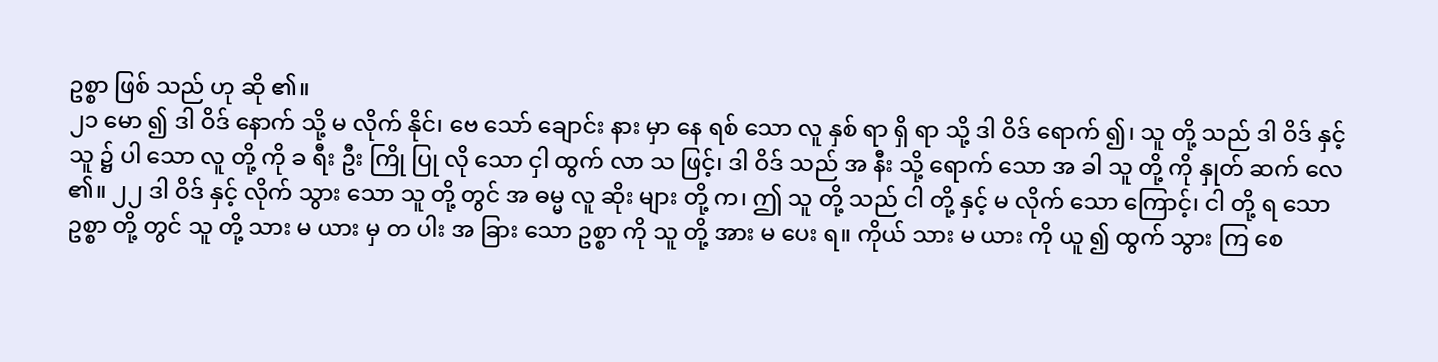ဥစ္စာ ဖြစ် သည် ဟု ဆို ၏။
၂၁ မော ၍ ဒါ ဝိဒ် နောက် သို့ မ လိုက် နိုင်၊ ဗေ သော် ချောင်း နား မှာ နေ ရစ် သော လူ နှစ် ရာ ရှိ ရာ သို့ ဒါ ဝိဒ် ရောက် ၍၊ သူ တို့ သည် ဒါ ဝိဒ် နှင့် သူ ၌ ပါ သော လူ တို့ ကို ခ ရီး ဦး ကြို ပြု လို သော ငှါ ထွက် လာ သ ဖြင့်၊ ဒါ ဝိဒ် သည် အ နီး သို့ ရောက် သော အ ခါ သူ တို့ ကို နှုတ် ဆက် လေ ၏။ ၂၂ ဒါ ဝိဒ် နှင့် လိုက် သွား သော သူ တို့ တွင် အ ဓမ္မ လူ ဆိုး များ တို့ က၊ ဤ သူ တို့ သည် ငါ တို့ နှင့် မ လိုက် သော ကြောင့်၊ ငါ တို့ ရ သော ဥစ္စာ တို့ တွင် သူ တို့ သား မ ယား မှ တ ပါး အ ခြား သော ဥစ္စာ ကို သူ တို့ အား မ ပေး ရ။ ကိုယ် သား မ ယား ကို ယူ ၍ ထွက် သွား ကြ စေ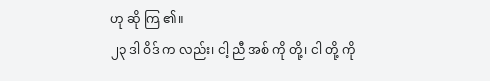ဟု ဆို ကြ ၏။
၂၃ ဒါ ဝိဒ် က လည်း၊ ငါ့ ညီ အစ် ကို တို့၊ ငါ တို့ ကို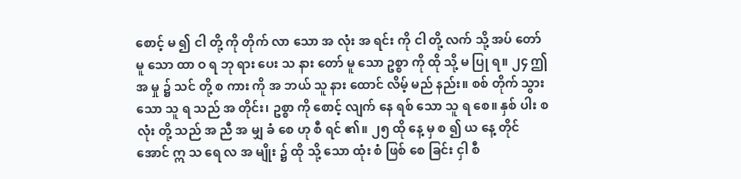စောင့် မ ၍ ငါ တို့ ကို တိုက် လာ သော အ လုံး အ ရင်း ကို ငါ တို့ လက် သို့ အပ် တော် မူ သော ထာ ဝ ရ ဘု ရား ပေး သ နား တော် မူ သော ဥစ္စာ ကို ထို သို့ မ ပြု ရ။ ၂၄ ဤ အ မှု ၌ သင် တို့ စ ကား ကို အ ဘယ် သူ နား ထောင် လိမ့် မည် နည်း။ စစ် တိုက် သွား သော သူ ရ သည် အ တိုင်း၊ ဥစ္စာ ကို စောင့် လျက် နေ ရစ် သော သူ ရ စေ။ နှစ် ပါး စ လုံး တို့ သည် အ ညီ အ မျှ ခံ စေ ဟု စီ ရင် ၏။ ၂၅ ထို နေ့ မှ စ ၍ ယ နေ့ တိုင် အောင် ဣ သ ရေ လ အ မျိုး ၌ ထို သို့ သော ထုံး စံ ဖြစ် စေ ခြင်း ငှါ စီ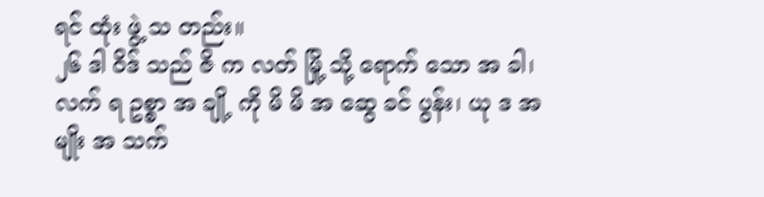ရင် ထုံး ဖွဲ့ သ တည်း။
၂၆ ဒါ ဝိဒ် သည် ဇိ က လတ် မြို့ သို့ ရောက် သော အ ခါ၊ လက် ရ ဥစ္စာ အ ချို့ ကို မိ မိ အ ဆွေ ခင် ပွန်း၊ ယု ဒ အ မျိုး အ သက်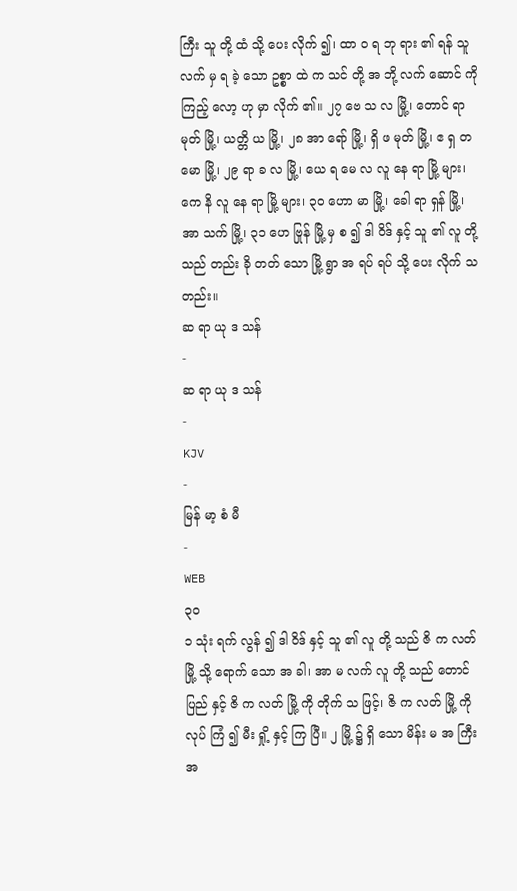ကြီး သူ တို့ ထံ သို့ ပေး လိုက် ၍၊ ထာ ဝ ရ ဘု ရား ၏ ရန် သူ လက် မှ ရ ခဲ့ သော ဥစ္စာ ထဲ က သင် တို့ အ ဘို့ လက် ဆောင် ကို ကြည့် လော့ ဟု မှာ လိုက် ၏။ ၂၇ ဗေ သ လ မြို့၊ တောင် ရာ မုတ် မြို့၊ ယတ္တိ ယ မြို့၊ ၂၈ အာ ရော် မြို့၊ ရှိ ဖ မုတ် မြို့၊ ဧ ရှ တ မော မြို့၊ ၂၉ ရာ ခ လ မြို့၊ ယေ ရ မေ လ လူ နေ ရာ မြို့ များ၊ ကေ နိ လူ နေ ရာ မြို့ များ၊ ၃၀ ဟော မာ မြို့၊ ခေါ ရာ ရှန် မြို့၊ အာ သက် မြို့၊ ၃၁ ဟေ ဗြုန် မြို့ မှ စ ၍ ဒါ ဝိဒ် နှင့် သူ ၏ လူ တို့ သည် တည်း ခို တတ် သော မြို့ ရွာ အ ရပ် ရပ် သို့ ပေး လိုက် သ တည်း။
ဆ ရာ ယု ဒ သန်
-
ဆ ရာ ယု ဒ သန်
-
KJV
-
မြန် မာ့ စံ မီ
-
WEB
၃၀
၁ သုံး ရက် လွန် ၍ ဒါ ဝိဒ် နှင့် သူ ၏ လူ တို့ သည် ဇိ က လတ် မြို့ သို့ ရောက် သော အ ခါ၊ အာ မ လက် လူ တို့ သည် တောင် ပြည် နှင့် ဇိ က လတ် မြို့ ကို တိုက် သ ဖြင့်၊ ဇိ က လတ် မြို့ ကို လုပ် ကြံ ၍ မီး ရှို့ နှင့် ကြ ပြီ။ ၂ မြို့ ၌ ရှိ သော မိန်း မ အ ကြီး အ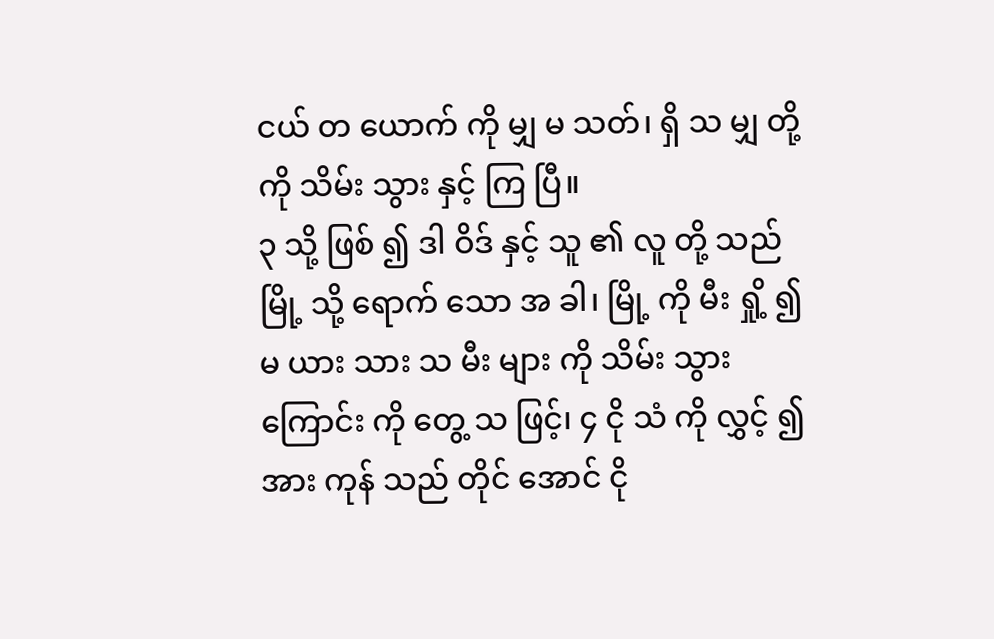ငယ် တ ယောက် ကို မျှ မ သတ်၊ ရှိ သ မျှ တို့ ကို သိမ်း သွား နှင့် ကြ ပြီ။
၃ သို့ ဖြစ် ၍ ဒါ ဝိဒ် နှင့် သူ ၏ လူ တို့ သည် မြို့ သို့ ရောက် သော အ ခါ၊ မြို့ ကို မီး ရှို့ ၍ မ ယား သား သ မီး များ ကို သိမ်း သွား ကြောင်း ကို တွေ့ သ ဖြင့်၊ ၄ ငို သံ ကို လွှင့် ၍ အား ကုန် သည် တိုင် အောင် ငို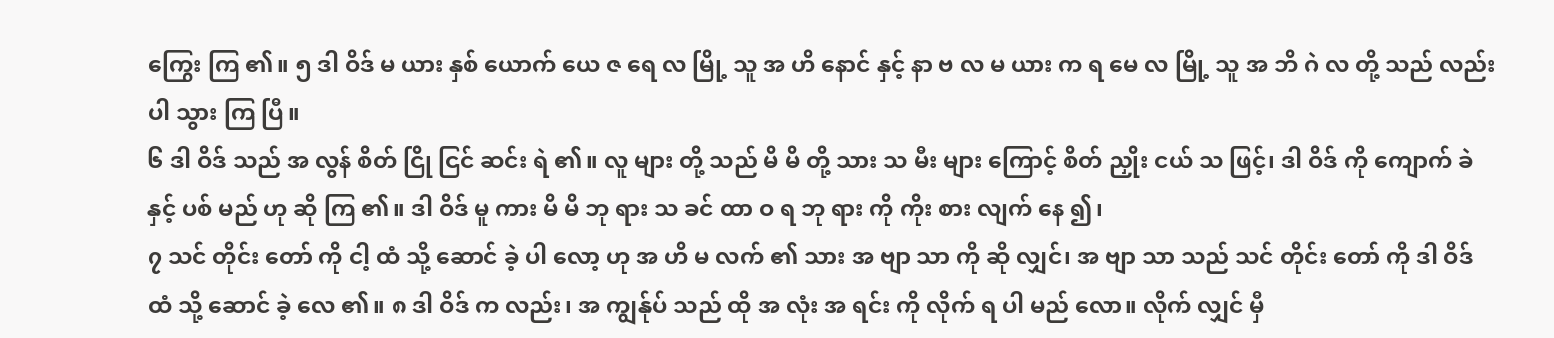ကြွေး ကြ ၏။ ၅ ဒါ ဝိဒ် မ ယား နှစ် ယောက် ယေ ဇ ရေ လ မြို့ သူ အ ဟိ နောင် နှင့် နာ ဗ လ မ ယား က ရ မေ လ မြို့ သူ အ ဘိ ဂဲ လ တို့ သည် လည်း ပါ သွား ကြ ပြီ။
၆ ဒါ ဝိဒ် သည် အ လွန် စိတ် ငြို ငြင် ဆင်း ရဲ ၏။ လူ များ တို့ သည် မိ မိ တို့ သား သ မီး များ ကြောင့် စိတ် ညှိုး ငယ် သ ဖြင့်၊ ဒါ ဝိဒ် ကို ကျောက် ခဲ နှင့် ပစ် မည် ဟု ဆို ကြ ၏။ ဒါ ဝိဒ် မူ ကား မိ မိ ဘု ရား သ ခင် ထာ ဝ ရ ဘု ရား ကို ကိုး စား လျက် နေ ၍၊
၇ သင် တိုင်း တော် ကို ငါ့ ထံ သို့ ဆောင် ခဲ့ ပါ လော့ ဟု အ ဟိ မ လက် ၏ သား အ ဗျာ သာ ကို ဆို လျှင်၊ အ ဗျာ သာ သည် သင် တိုင်း တော် ကို ဒါ ဝိဒ် ထံ သို့ ဆောင် ခဲ့ လေ ၏။ ၈ ဒါ ဝိဒ် က လည်း၊ အ ကျွန်ုပ် သည် ထို အ လုံး အ ရင်း ကို လိုက် ရ ပါ မည် လော။ လိုက် လျှင် မှီ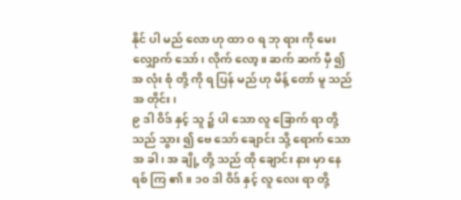နိုင် ပါ မည် လော ဟု ထာ ဝ ရ ဘု ရား ကို မေး လျှောက် သော်၊ လိုက် လော့။ ဆက် ဆက် မှီ ၍ အ လုံး စုံ တို့ ကို ရ ပြန် မည် ဟု မိန့် တော် မူ သည် အ တိုင်း၊
၉ ဒါ ဝိဒ် နှင့် သူ ၌ ပါ သော လူ ခြောက် ရာ တို့ သည် သွား ၍ ဗေ သော် ချောင်း သို့ ရောက် သော အ ခါ၊ အ ချို့ တို့ သည် ထို ချောင်း နား မှာ နေ ရစ် ကြ ၏။ ၁၀ ဒါ ဝိဒ် နှင့် လူ လေး ရာ တို့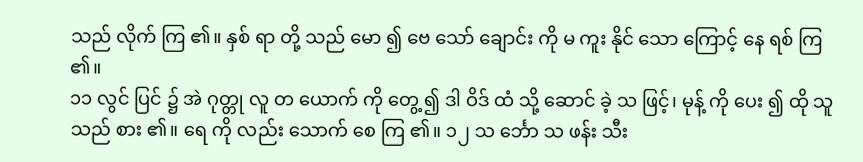သည် လိုက် ကြ ၏။ နှစ် ရာ တို့ သည် မော ၍ ဗေ သော် ချောင်း ကို မ ကူး နိုင် သော ကြောင့် နေ ရစ် ကြ ၏။
၁၁ လွင် ပြင် ၌ အဲ ဂုတ္တု လူ တ ယောက် ကို တွေ့ ၍ ဒါ ဝိဒ် ထံ သို့ ဆောင် ခဲ့ သ ဖြင့်၊ မုန့် ကို ပေး ၍ ထို သူ သည် စား ၏။ ရေ ကို လည်း သောက် စေ ကြ ၏။ ၁၂ သ င်္ဘော သ ဖန်း သီး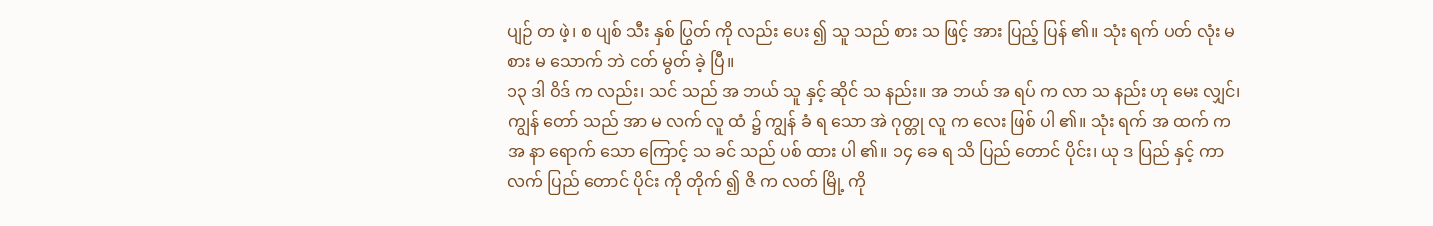ပျဉ် တ ဖဲ့၊ စ ပျစ် သီး နှစ် ပြွတ် ကို လည်း ပေး ၍ သူ သည် စား သ ဖြင့် အား ပြည့် ပြန် ၏။ သုံး ရက် ပတ် လုံး မ စား မ သောက် ဘဲ ငတ် မွတ် ခဲ့ ပြီ။
၁၃ ဒါ ဝိဒ် က လည်း၊ သင် သည် အ ဘယ် သူ နှင့် ဆိုင် သ နည်း။ အ ဘယ် အ ရပ် က လာ သ နည်း ဟု မေး လျှင်၊ ကျွန် တော် သည် အာ မ လက် လူ ထံ ၌ ကျွန် ခံ ရ သော အဲ ဂုတ္တု လူ က လေး ဖြစ် ပါ ၏။ သုံး ရက် အ ထက် က အ နာ ရောက် သော ကြောင့် သ ခင် သည် ပစ် ထား ပါ ၏။ ၁၄ ခေ ရ သိ ပြည် တောင် ပိုင်း၊ ယု ဒ ပြည် နှင့် ကာ လက် ပြည် တောင် ပိုင်း ကို တိုက် ၍ ဇိ က လတ် မြို့ ကို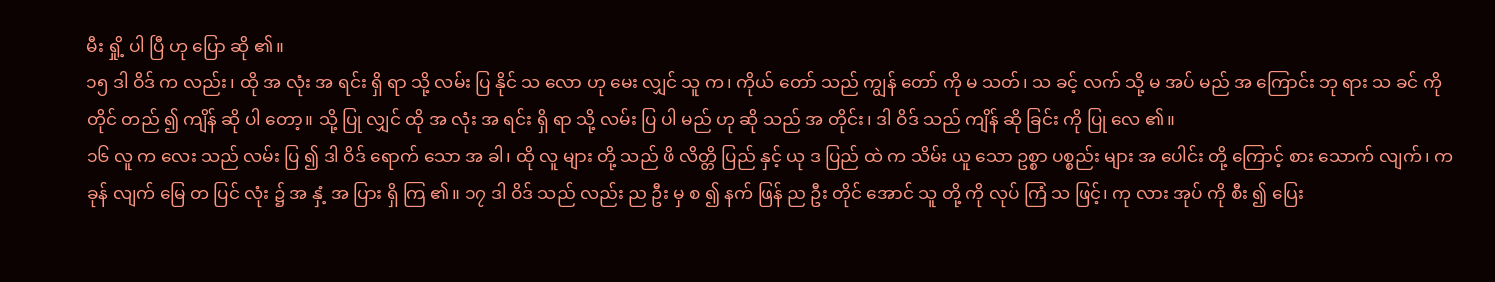မီး ရှို့ ပါ ပြီ ဟု ပြော ဆို ၏။
၁၅ ဒါ ဝိဒ် က လည်း၊ ထို အ လုံး အ ရင်း ရှိ ရာ သို့ လမ်း ပြ နိုင် သ လော ဟု မေး လျှင် သူ က၊ ကိုယ် တော် သည် ကျွန် တော် ကို မ သတ်၊ သ ခင့် လက် သို့ မ အပ် မည် အ ကြောင်း ဘု ရား သ ခင် ကို တိုင် တည် ၍ ကျိန် ဆို ပါ တော့။ သို့ ပြု လျှင် ထို အ လုံး အ ရင်း ရှိ ရာ သို့ လမ်း ပြ ပါ မည် ဟု ဆို သည် အ တိုင်း၊ ဒါ ဝိဒ် သည် ကျိန် ဆို ခြင်း ကို ပြု လေ ၏။
၁၆ လူ က လေး သည် လမ်း ပြ ၍ ဒါ ဝိဒ် ရောက် သော အ ခါ၊ ထို လူ များ တို့ သည် ဖိ လိတ္တိ ပြည် နှင့် ယု ဒ ပြည် ထဲ က သိမ်း ယူ သော ဥစ္စာ ပစ္စည်း များ အ ပေါင်း တို့ ကြောင့် စား သောက် လျက်၊ က ခုန် လျက် မြေ တ ပြင် လုံး ၌ အ နှံ့ အ ပြား ရှိ ကြ ၏။ ၁၇ ဒါ ဝိဒ် သည် လည်း ည ဦး မှ စ ၍ နက် ဖြန် ည ဦး တိုင် အောင် သူ တို့ ကို လုပ် ကြံ သ ဖြင့်၊ ကု လား အုပ် ကို စီး ၍ ပြေး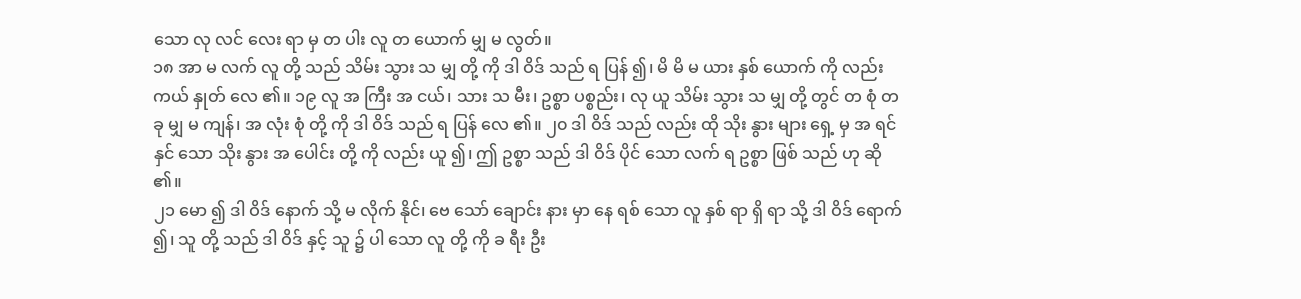သော လု လင် လေး ရာ မှ တ ပါး လူ တ ယောက် မျှ မ လွတ်။
၁၈ အာ မ လက် လူ တို့ သည် သိမ်း သွား သ မျှ တို့ ကို ဒါ ဝိဒ် သည် ရ ပြန် ၍၊ မိ မိ မ ယား နှစ် ယောက် ကို လည်း ကယ် နှုတ် လေ ၏။ ၁၉ လူ အ ကြီး အ ငယ်၊ သား သ မီး၊ ဥစ္စာ ပစ္စည်း၊ လု ယူ သိမ်း သွား သ မျှ တို့ တွင် တ စုံ တ ခု မျှ မ ကျန်၊ အ လုံး စုံ တို့ ကို ဒါ ဝိဒ် သည် ရ ပြန် လေ ၏။ ၂၀ ဒါ ဝိဒ် သည် လည်း ထို သိုး နွား များ ရှေ့ မှ အ ရင် နှင် သော သိုး နွား အ ပေါင်း တို့ ကို လည်း ယူ ၍၊ ဤ ဥစ္စာ သည် ဒါ ဝိဒ် ပိုင် သော လက် ရ ဥစ္စာ ဖြစ် သည် ဟု ဆို ၏။
၂၁ မော ၍ ဒါ ဝိဒ် နောက် သို့ မ လိုက် နိုင်၊ ဗေ သော် ချောင်း နား မှာ နေ ရစ် သော လူ နှစ် ရာ ရှိ ရာ သို့ ဒါ ဝိဒ် ရောက် ၍၊ သူ တို့ သည် ဒါ ဝိဒ် နှင့် သူ ၌ ပါ သော လူ တို့ ကို ခ ရီး ဦး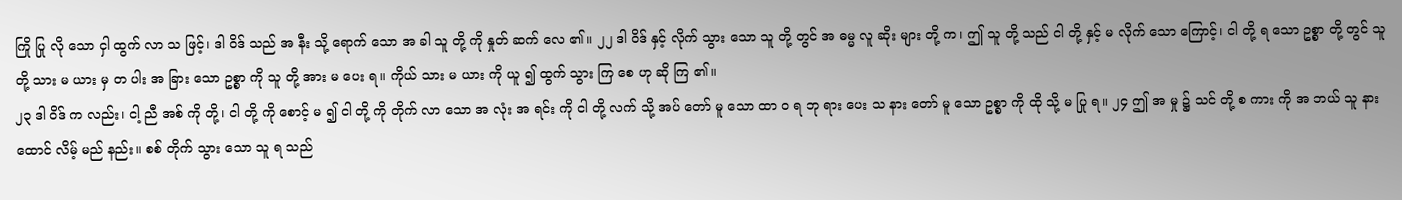ကြို ပြု လို သော ငှါ ထွက် လာ သ ဖြင့်၊ ဒါ ဝိဒ် သည် အ နီး သို့ ရောက် သော အ ခါ သူ တို့ ကို နှုတ် ဆက် လေ ၏။ ၂၂ ဒါ ဝိဒ် နှင့် လိုက် သွား သော သူ တို့ တွင် အ ဓမ္မ လူ ဆိုး များ တို့ က၊ ဤ သူ တို့ သည် ငါ တို့ နှင့် မ လိုက် သော ကြောင့်၊ ငါ တို့ ရ သော ဥစ္စာ တို့ တွင် သူ တို့ သား မ ယား မှ တ ပါး အ ခြား သော ဥစ္စာ ကို သူ တို့ အား မ ပေး ရ။ ကိုယ် သား မ ယား ကို ယူ ၍ ထွက် သွား ကြ စေ ဟု ဆို ကြ ၏။
၂၃ ဒါ ဝိဒ် က လည်း၊ ငါ့ ညီ အစ် ကို တို့၊ ငါ တို့ ကို စောင့် မ ၍ ငါ တို့ ကို တိုက် လာ သော အ လုံး အ ရင်း ကို ငါ တို့ လက် သို့ အပ် တော် မူ သော ထာ ဝ ရ ဘု ရား ပေး သ နား တော် မူ သော ဥစ္စာ ကို ထို သို့ မ ပြု ရ။ ၂၄ ဤ အ မှု ၌ သင် တို့ စ ကား ကို အ ဘယ် သူ နား ထောင် လိမ့် မည် နည်း။ စစ် တိုက် သွား သော သူ ရ သည်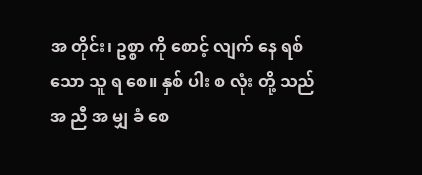အ တိုင်း၊ ဥစ္စာ ကို စောင့် လျက် နေ ရစ် သော သူ ရ စေ။ နှစ် ပါး စ လုံး တို့ သည် အ ညီ အ မျှ ခံ စေ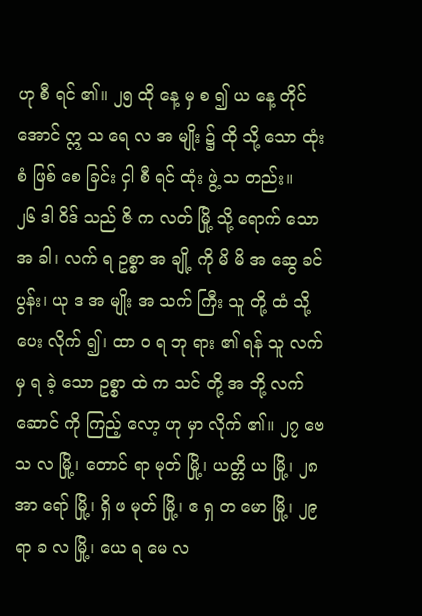ဟု စီ ရင် ၏။ ၂၅ ထို နေ့ မှ စ ၍ ယ နေ့ တိုင် အောင် ဣ သ ရေ လ အ မျိုး ၌ ထို သို့ သော ထုံး စံ ဖြစ် စေ ခြင်း ငှါ စီ ရင် ထုံး ဖွဲ့ သ တည်း။
၂၆ ဒါ ဝိဒ် သည် ဇိ က လတ် မြို့ သို့ ရောက် သော အ ခါ၊ လက် ရ ဥစ္စာ အ ချို့ ကို မိ မိ အ ဆွေ ခင် ပွန်း၊ ယု ဒ အ မျိုး အ သက် ကြီး သူ တို့ ထံ သို့ ပေး လိုက် ၍၊ ထာ ဝ ရ ဘု ရား ၏ ရန် သူ လက် မှ ရ ခဲ့ သော ဥစ္စာ ထဲ က သင် တို့ အ ဘို့ လက် ဆောင် ကို ကြည့် လော့ ဟု မှာ လိုက် ၏။ ၂၇ ဗေ သ လ မြို့၊ တောင် ရာ မုတ် မြို့၊ ယတ္တိ ယ မြို့၊ ၂၈ အာ ရော် မြို့၊ ရှိ ဖ မုတ် မြို့၊ ဧ ရှ တ မော မြို့၊ ၂၉ ရာ ခ လ မြို့၊ ယေ ရ မေ လ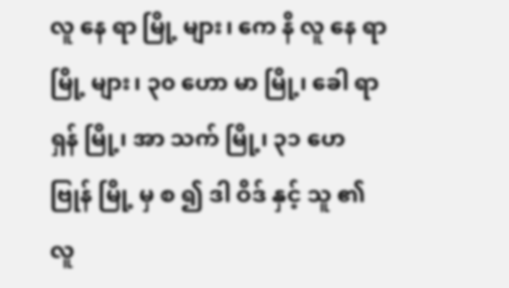လူ နေ ရာ မြို့ များ၊ ကေ နိ လူ နေ ရာ မြို့ များ၊ ၃၀ ဟော မာ မြို့၊ ခေါ ရာ ရှန် မြို့၊ အာ သက် မြို့၊ ၃၁ ဟေ ဗြုန် မြို့ မှ စ ၍ ဒါ ဝိဒ် နှင့် သူ ၏ လူ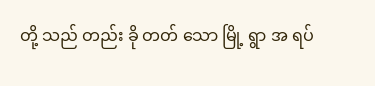တို့ သည် တည်း ခို တတ် သော မြို့ ရွာ အ ရပ်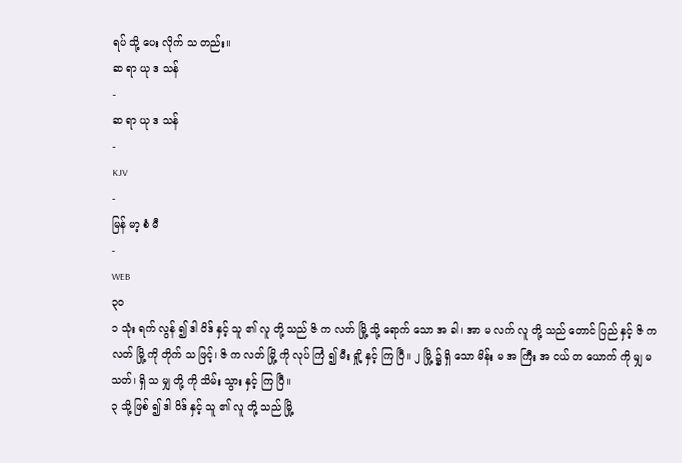ရပ် သို့ ပေး လိုက် သ တည်း။
ဆ ရာ ယု ဒ သန်
-
ဆ ရာ ယု ဒ သန်
-
KJV
-
မြန် မာ့ စံ မီ
-
WEB
၃၀
၁ သုံး ရက် လွန် ၍ ဒါ ဝိဒ် နှင့် သူ ၏ လူ တို့ သည် ဇိ က လတ် မြို့ သို့ ရောက် သော အ ခါ၊ အာ မ လက် လူ တို့ သည် တောင် ပြည် နှင့် ဇိ က လတ် မြို့ ကို တိုက် သ ဖြင့်၊ ဇိ က လတ် မြို့ ကို လုပ် ကြံ ၍ မီး ရှို့ နှင့် ကြ ပြီ။ ၂ မြို့ ၌ ရှိ သော မိန်း မ အ ကြီး အ ငယ် တ ယောက် ကို မျှ မ သတ်၊ ရှိ သ မျှ တို့ ကို သိမ်း သွား နှင့် ကြ ပြီ။
၃ သို့ ဖြစ် ၍ ဒါ ဝိဒ် နှင့် သူ ၏ လူ တို့ သည် မြို့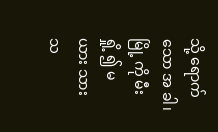သို့ ရောက် သော အ ခါ၊ မြို့ ကို မီး ရှို့ ၍ မ ယား သား သ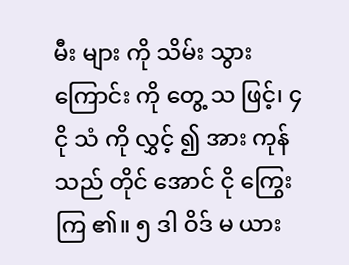မီး များ ကို သိမ်း သွား ကြောင်း ကို တွေ့ သ ဖြင့်၊ ၄ ငို သံ ကို လွှင့် ၍ အား ကုန် သည် တိုင် အောင် ငို ကြွေး ကြ ၏။ ၅ ဒါ ဝိဒ် မ ယား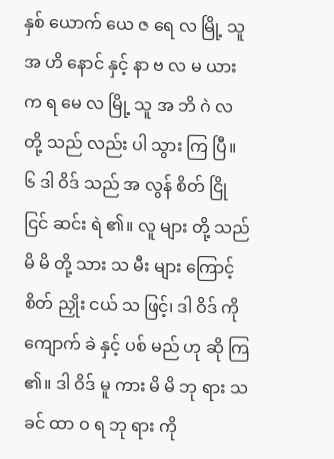နှစ် ယောက် ယေ ဇ ရေ လ မြို့ သူ အ ဟိ နောင် နှင့် နာ ဗ လ မ ယား က ရ မေ လ မြို့ သူ အ ဘိ ဂဲ လ တို့ သည် လည်း ပါ သွား ကြ ပြီ။
၆ ဒါ ဝိဒ် သည် အ လွန် စိတ် ငြို ငြင် ဆင်း ရဲ ၏။ လူ များ တို့ သည် မိ မိ တို့ သား သ မီး များ ကြောင့် စိတ် ညှိုး ငယ် သ ဖြင့်၊ ဒါ ဝိဒ် ကို ကျောက် ခဲ နှင့် ပစ် မည် ဟု ဆို ကြ ၏။ ဒါ ဝိဒ် မူ ကား မိ မိ ဘု ရား သ ခင် ထာ ဝ ရ ဘု ရား ကို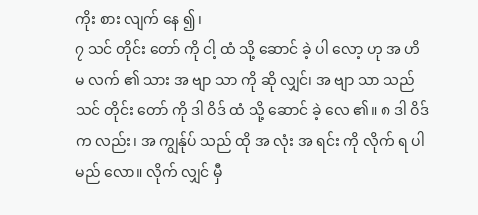ကိုး စား လျက် နေ ၍၊
၇ သင် တိုင်း တော် ကို ငါ့ ထံ သို့ ဆောင် ခဲ့ ပါ လော့ ဟု အ ဟိ မ လက် ၏ သား အ ဗျာ သာ ကို ဆို လျှင်၊ အ ဗျာ သာ သည် သင် တိုင်း တော် ကို ဒါ ဝိဒ် ထံ သို့ ဆောင် ခဲ့ လေ ၏။ ၈ ဒါ ဝိဒ် က လည်း၊ အ ကျွန်ုပ် သည် ထို အ လုံး အ ရင်း ကို လိုက် ရ ပါ မည် လော။ လိုက် လျှင် မှီ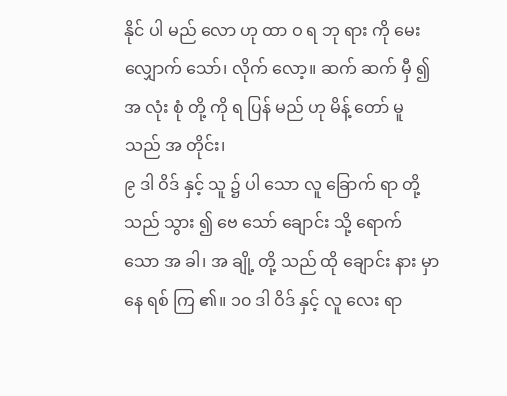နိုင် ပါ မည် လော ဟု ထာ ဝ ရ ဘု ရား ကို မေး လျှောက် သော်၊ လိုက် လော့။ ဆက် ဆက် မှီ ၍ အ လုံး စုံ တို့ ကို ရ ပြန် မည် ဟု မိန့် တော် မူ သည် အ တိုင်း၊
၉ ဒါ ဝိဒ် နှင့် သူ ၌ ပါ သော လူ ခြောက် ရာ တို့ သည် သွား ၍ ဗေ သော် ချောင်း သို့ ရောက် သော အ ခါ၊ အ ချို့ တို့ သည် ထို ချောင်း နား မှာ နေ ရစ် ကြ ၏။ ၁၀ ဒါ ဝိဒ် နှင့် လူ လေး ရာ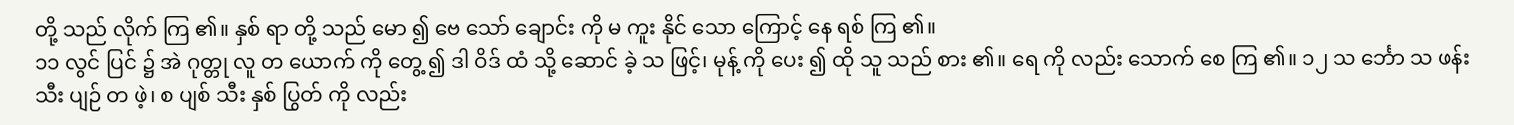တို့ သည် လိုက် ကြ ၏။ နှစ် ရာ တို့ သည် မော ၍ ဗေ သော် ချောင်း ကို မ ကူး နိုင် သော ကြောင့် နေ ရစ် ကြ ၏။
၁၁ လွင် ပြင် ၌ အဲ ဂုတ္တု လူ တ ယောက် ကို တွေ့ ၍ ဒါ ဝိဒ် ထံ သို့ ဆောင် ခဲ့ သ ဖြင့်၊ မုန့် ကို ပေး ၍ ထို သူ သည် စား ၏။ ရေ ကို လည်း သောက် စေ ကြ ၏။ ၁၂ သ င်္ဘော သ ဖန်း သီး ပျဉ် တ ဖဲ့၊ စ ပျစ် သီး နှစ် ပြွတ် ကို လည်း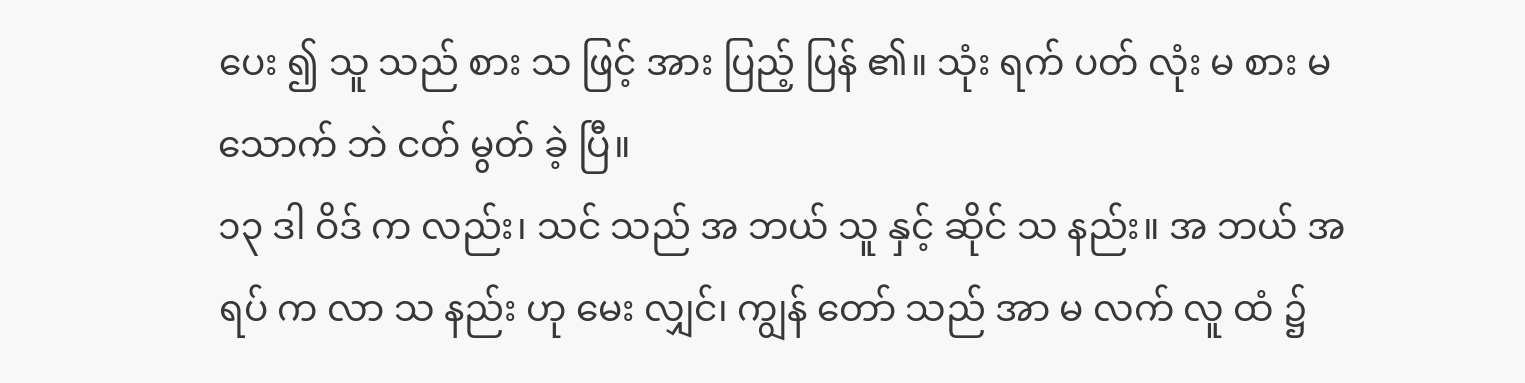ပေး ၍ သူ သည် စား သ ဖြင့် အား ပြည့် ပြန် ၏။ သုံး ရက် ပတ် လုံး မ စား မ သောက် ဘဲ ငတ် မွတ် ခဲ့ ပြီ။
၁၃ ဒါ ဝိဒ် က လည်း၊ သင် သည် အ ဘယ် သူ နှင့် ဆိုင် သ နည်း။ အ ဘယ် အ ရပ် က လာ သ နည်း ဟု မေး လျှင်၊ ကျွန် တော် သည် အာ မ လက် လူ ထံ ၌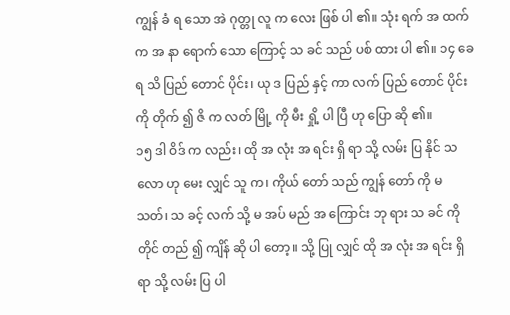ကျွန် ခံ ရ သော အဲ ဂုတ္တု လူ က လေး ဖြစ် ပါ ၏။ သုံး ရက် အ ထက် က အ နာ ရောက် သော ကြောင့် သ ခင် သည် ပစ် ထား ပါ ၏။ ၁၄ ခေ ရ သိ ပြည် တောင် ပိုင်း၊ ယု ဒ ပြည် နှင့် ကာ လက် ပြည် တောင် ပိုင်း ကို တိုက် ၍ ဇိ က လတ် မြို့ ကို မီး ရှို့ ပါ ပြီ ဟု ပြော ဆို ၏။
၁၅ ဒါ ဝိဒ် က လည်း၊ ထို အ လုံး အ ရင်း ရှိ ရာ သို့ လမ်း ပြ နိုင် သ လော ဟု မေး လျှင် သူ က၊ ကိုယ် တော် သည် ကျွန် တော် ကို မ သတ်၊ သ ခင့် လက် သို့ မ အပ် မည် အ ကြောင်း ဘု ရား သ ခင် ကို တိုင် တည် ၍ ကျိန် ဆို ပါ တော့။ သို့ ပြု လျှင် ထို အ လုံး အ ရင်း ရှိ ရာ သို့ လမ်း ပြ ပါ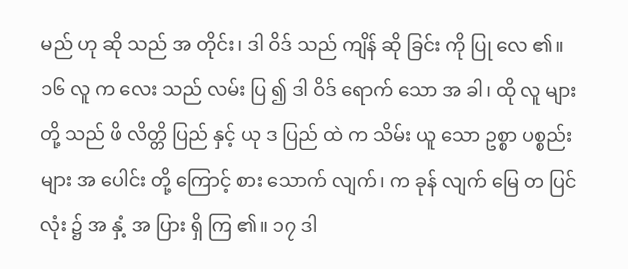မည် ဟု ဆို သည် အ တိုင်း၊ ဒါ ဝိဒ် သည် ကျိန် ဆို ခြင်း ကို ပြု လေ ၏။
၁၆ လူ က လေး သည် လမ်း ပြ ၍ ဒါ ဝိဒ် ရောက် သော အ ခါ၊ ထို လူ များ တို့ သည် ဖိ လိတ္တိ ပြည် နှင့် ယု ဒ ပြည် ထဲ က သိမ်း ယူ သော ဥစ္စာ ပစ္စည်း များ အ ပေါင်း တို့ ကြောင့် စား သောက် လျက်၊ က ခုန် လျက် မြေ တ ပြင် လုံး ၌ အ နှံ့ အ ပြား ရှိ ကြ ၏။ ၁၇ ဒါ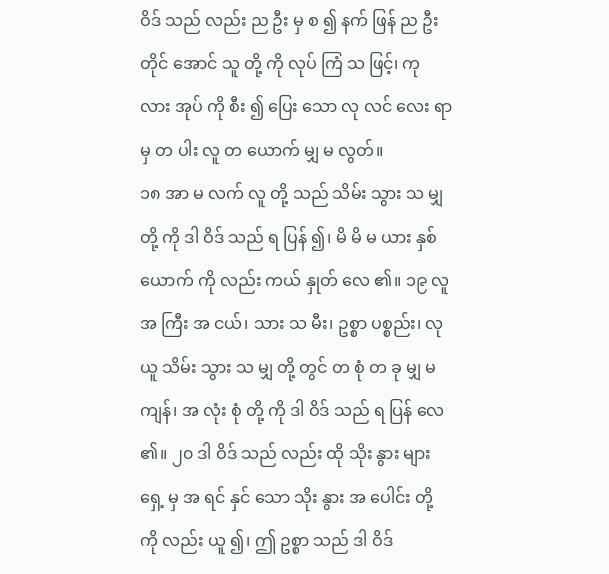ဝိဒ် သည် လည်း ည ဦး မှ စ ၍ နက် ဖြန် ည ဦး တိုင် အောင် သူ တို့ ကို လုပ် ကြံ သ ဖြင့်၊ ကု လား အုပ် ကို စီး ၍ ပြေး သော လု လင် လေး ရာ မှ တ ပါး လူ တ ယောက် မျှ မ လွတ်။
၁၈ အာ မ လက် လူ တို့ သည် သိမ်း သွား သ မျှ တို့ ကို ဒါ ဝိဒ် သည် ရ ပြန် ၍၊ မိ မိ မ ယား နှစ် ယောက် ကို လည်း ကယ် နှုတ် လေ ၏။ ၁၉ လူ အ ကြီး အ ငယ်၊ သား သ မီး၊ ဥစ္စာ ပစ္စည်း၊ လု ယူ သိမ်း သွား သ မျှ တို့ တွင် တ စုံ တ ခု မျှ မ ကျန်၊ အ လုံး စုံ တို့ ကို ဒါ ဝိဒ် သည် ရ ပြန် လေ ၏။ ၂၀ ဒါ ဝိဒ် သည် လည်း ထို သိုး နွား များ ရှေ့ မှ အ ရင် နှင် သော သိုး နွား အ ပေါင်း တို့ ကို လည်း ယူ ၍၊ ဤ ဥစ္စာ သည် ဒါ ဝိဒ်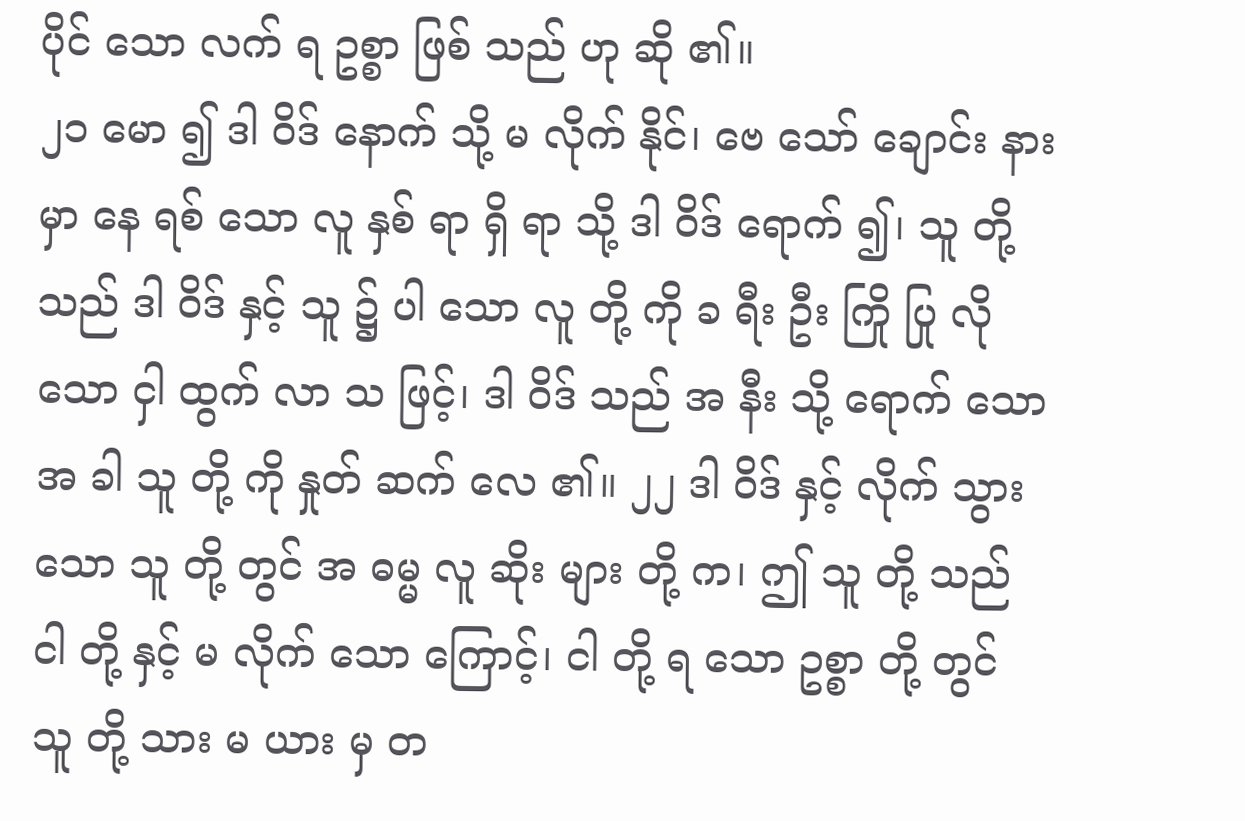ပိုင် သော လက် ရ ဥစ္စာ ဖြစ် သည် ဟု ဆို ၏။
၂၁ မော ၍ ဒါ ဝိဒ် နောက် သို့ မ လိုက် နိုင်၊ ဗေ သော် ချောင်း နား မှာ နေ ရစ် သော လူ နှစ် ရာ ရှိ ရာ သို့ ဒါ ဝိဒ် ရောက် ၍၊ သူ တို့ သည် ဒါ ဝိဒ် နှင့် သူ ၌ ပါ သော လူ တို့ ကို ခ ရီး ဦး ကြို ပြု လို သော ငှါ ထွက် လာ သ ဖြင့်၊ ဒါ ဝိဒ် သည် အ နီး သို့ ရောက် သော အ ခါ သူ တို့ ကို နှုတ် ဆက် လေ ၏။ ၂၂ ဒါ ဝိဒ် နှင့် လိုက် သွား သော သူ တို့ တွင် အ ဓမ္မ လူ ဆိုး များ တို့ က၊ ဤ သူ တို့ သည် ငါ တို့ နှင့် မ လိုက် သော ကြောင့်၊ ငါ တို့ ရ သော ဥစ္စာ တို့ တွင် သူ တို့ သား မ ယား မှ တ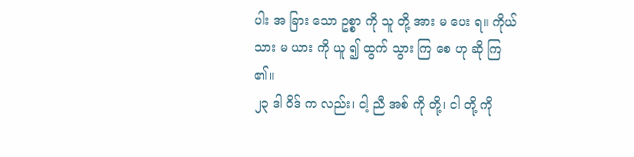ပါး အ ခြား သော ဥစ္စာ ကို သူ တို့ အား မ ပေး ရ။ ကိုယ် သား မ ယား ကို ယူ ၍ ထွက် သွား ကြ စေ ဟု ဆို ကြ ၏။
၂၃ ဒါ ဝိဒ် က လည်း၊ ငါ့ ညီ အစ် ကို တို့၊ ငါ တို့ ကို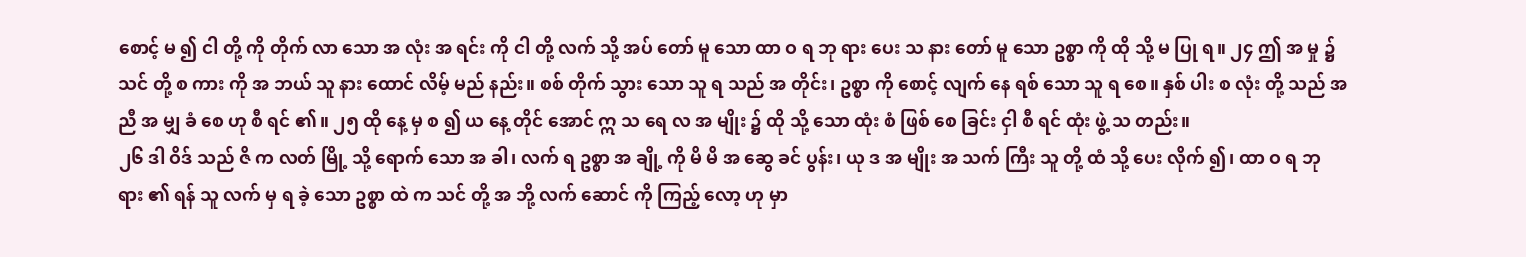စောင့် မ ၍ ငါ တို့ ကို တိုက် လာ သော အ လုံး အ ရင်း ကို ငါ တို့ လက် သို့ အပ် တော် မူ သော ထာ ဝ ရ ဘု ရား ပေး သ နား တော် မူ သော ဥစ္စာ ကို ထို သို့ မ ပြု ရ။ ၂၄ ဤ အ မှု ၌ သင် တို့ စ ကား ကို အ ဘယ် သူ နား ထောင် လိမ့် မည် နည်း။ စစ် တိုက် သွား သော သူ ရ သည် အ တိုင်း၊ ဥစ္စာ ကို စောင့် လျက် နေ ရစ် သော သူ ရ စေ။ နှစ် ပါး စ လုံး တို့ သည် အ ညီ အ မျှ ခံ စေ ဟု စီ ရင် ၏။ ၂၅ ထို နေ့ မှ စ ၍ ယ နေ့ တိုင် အောင် ဣ သ ရေ လ အ မျိုး ၌ ထို သို့ သော ထုံး စံ ဖြစ် စေ ခြင်း ငှါ စီ ရင် ထုံး ဖွဲ့ သ တည်း။
၂၆ ဒါ ဝိဒ် သည် ဇိ က လတ် မြို့ သို့ ရောက် သော အ ခါ၊ လက် ရ ဥစ္စာ အ ချို့ ကို မိ မိ အ ဆွေ ခင် ပွန်း၊ ယု ဒ အ မျိုး အ သက် ကြီး သူ တို့ ထံ သို့ ပေး လိုက် ၍၊ ထာ ဝ ရ ဘု ရား ၏ ရန် သူ လက် မှ ရ ခဲ့ သော ဥစ္စာ ထဲ က သင် တို့ အ ဘို့ လက် ဆောင် ကို ကြည့် လော့ ဟု မှာ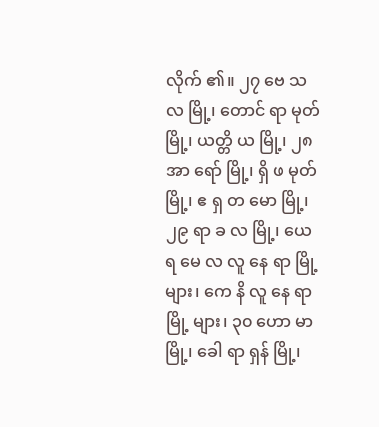လိုက် ၏။ ၂၇ ဗေ သ လ မြို့၊ တောင် ရာ မုတ် မြို့၊ ယတ္တိ ယ မြို့၊ ၂၈ အာ ရော် မြို့၊ ရှိ ဖ မုတ် မြို့၊ ဧ ရှ တ မော မြို့၊ ၂၉ ရာ ခ လ မြို့၊ ယေ ရ မေ လ လူ နေ ရာ မြို့ များ၊ ကေ နိ လူ နေ ရာ မြို့ များ၊ ၃၀ ဟော မာ မြို့၊ ခေါ ရာ ရှန် မြို့၊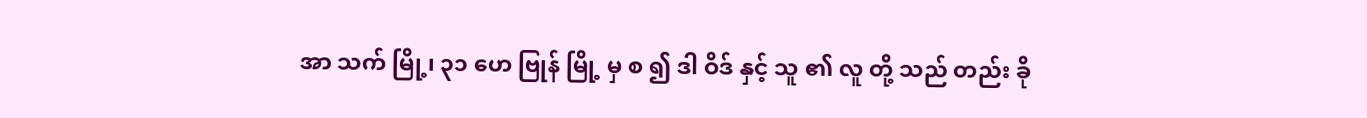အာ သက် မြို့၊ ၃၁ ဟေ ဗြုန် မြို့ မှ စ ၍ ဒါ ဝိဒ် နှင့် သူ ၏ လူ တို့ သည် တည်း ခို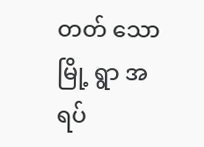တတ် သော မြို့ ရွာ အ ရပ်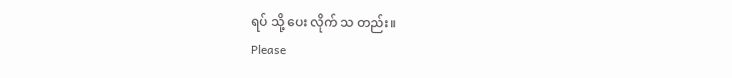ရပ် သို့ ပေး လိုက် သ တည်း။
Please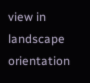view in landscape orientation